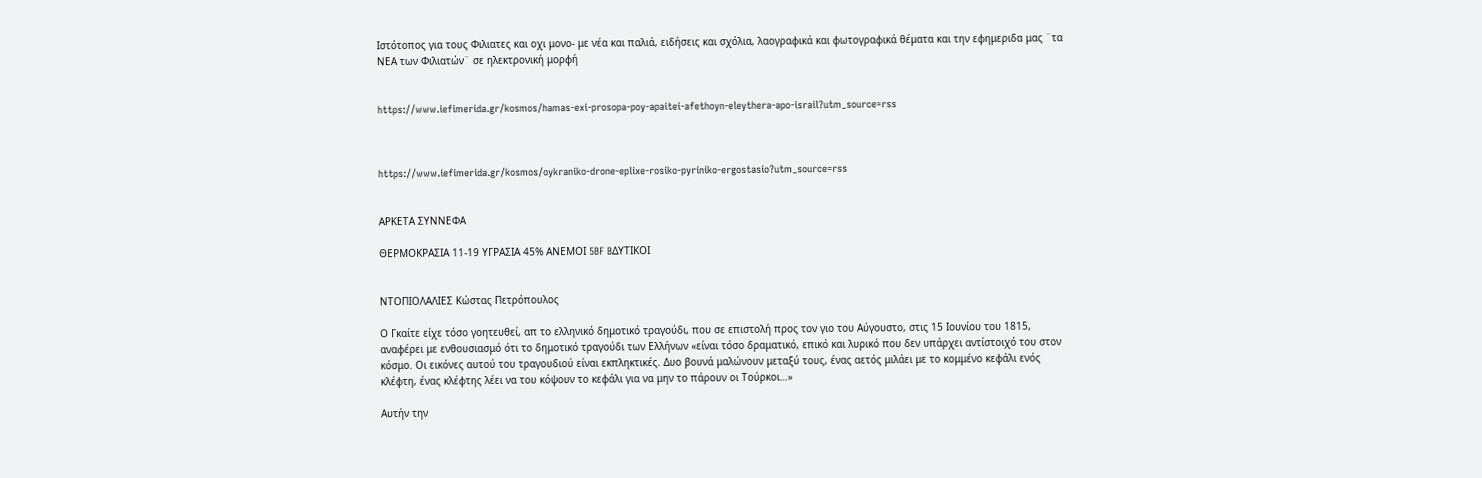Ιστότοπος για τους Φιλιατες και οχι μονο- με νέα και παλιά, ειδήσεις και σχόλια, λαογραφικά και φωτογραφικά θέματα και την εφημεριδα μας ¨τα ΝΕΑ των Φιλιατών¨ σε ηλεκτρονική μορφή


https://www.iefimerida.gr/kosmos/hamas-exi-prosopa-poy-apaitei-afethoyn-eleythera-apo-israil?utm_source=rss



https://www.iefimerida.gr/kosmos/oykraniko-drone-eplixe-rosiko-pyriniko-ergostasio?utm_source=rss


ΑΡΚΕΤΑ ΣΥΝΝΕΦΑ

ΘΕΡΜΟΚΡΑΣΙΑ 11-19 ΥΓΡΑΣΙΑ 45% ΑΝΕΜΟΙ 5BF BΔΥΤΙΚΟΙ


ΝΤΟΠΙΟΛΑΛΙΕΣ Κώστας Πετρόπουλος

Ο Γκαίτε είχε τόσο γοητευθεί, απ το ελληνικό δημοτικό τραγούδι, που σε επιστολή προς τον γιο του Αύγουστο, στις 15 Ιουνίου του 1815, αναφέρει με ενθουσιασμό ότι το δημοτικό τραγούδι των Ελλήνων «είναι τόσο δραματικό, επικό και λυρικό που δεν υπάρχει αντίστοιχό του στον κόσμο. Οι εικόνες αυτού του τραγουδιού είναι εκπληκτικές. Δυο βουνά μαλώνουν μεταξύ τους, ένας αετός μιλάει με το κομμένο κεφάλι ενός κλέφτη, ένας κλέφτης λέει να του κόψουν το κεφάλι για να μην το πάρουν οι Τούρκοι…»

Αυτήν την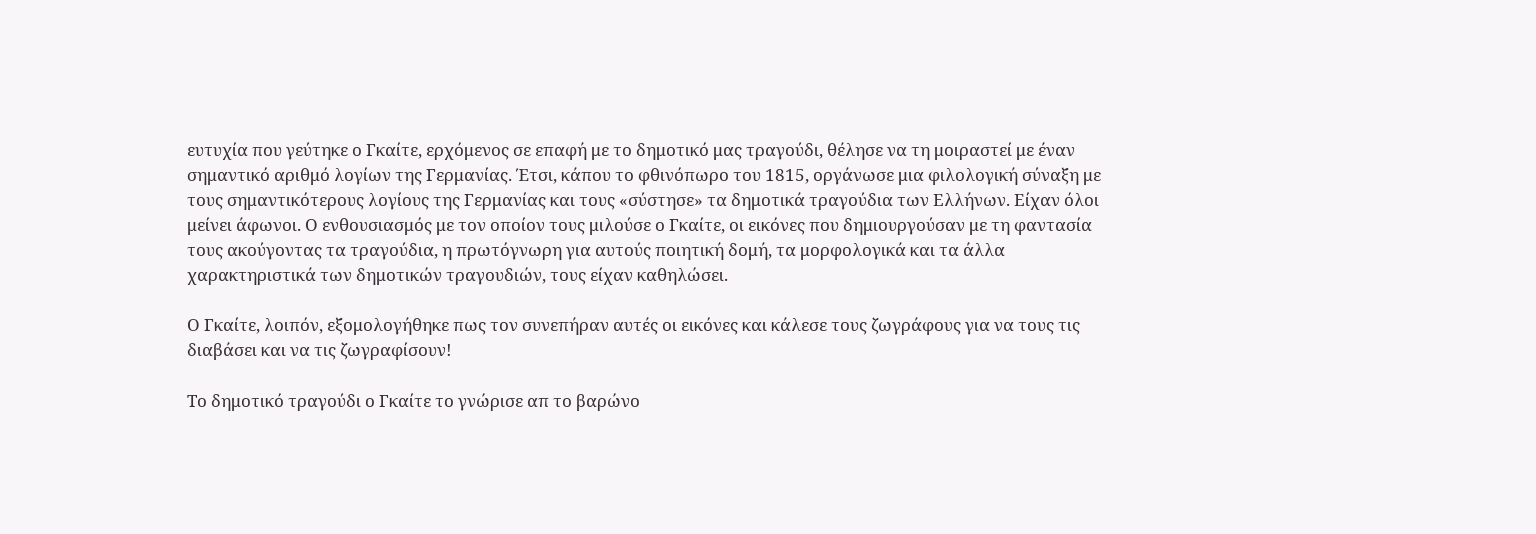ευτυχία που γεύτηκε ο Γκαίτε, ερχόμενος σε επαφή με το δημοτικό μας τραγούδι, θέλησε να τη μοιραστεί με έναν σημαντικό αριθμό λογίων της Γερμανίας. Έτσι, κάπου το φθινόπωρο του 1815, οργάνωσε μια φιλολογική σύναξη με τους σημαντικότερους λογίους της Γερμανίας και τους «σύστησε» τα δημοτικά τραγούδια των Ελλήνων. Είχαν όλοι μείνει άφωνοι. Ο ενθουσιασμός με τον οποίον τους μιλούσε ο Γκαίτε, οι εικόνες που δημιουργούσαν με τη φαντασία τους ακούγοντας τα τραγούδια, η πρωτόγνωρη για αυτούς ποιητική δομή, τα μορφολογικά και τα άλλα χαρακτηριστικά των δημοτικών τραγουδιών, τους είχαν καθηλώσει.

Ο Γκαίτε, λοιπόν, εξομολογήθηκε πως τον συνεπήραν αυτές οι εικόνες και κάλεσε τους ζωγράφους για να τους τις διαβάσει και να τις ζωγραφίσουν!

Το δημοτικό τραγούδι ο Γκαίτε το γνώρισε απ το βαρώνο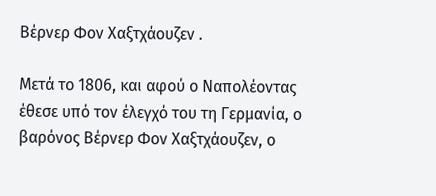Βέρνερ Φον Χαξτχάουζεν .

Μετά το 1806, και αφού ο Ναπολέοντας έθεσε υπό τον έλεγχό του τη Γερμανία, ο βαρόνος Βέρνερ Φον Χαξτχάουζεν, ο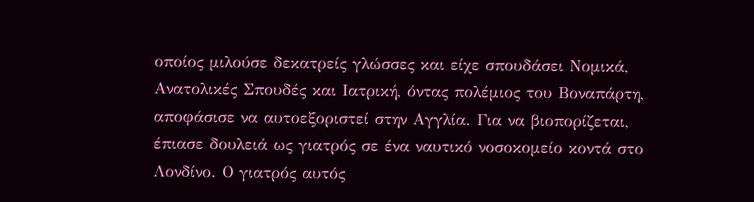οποίος μιλούσε δεκατρείς γλώσσες και είχε σπουδάσει Νομικά, Ανατολικές Σπουδές και Ιατρική, όντας πολέμιος του Βοναπάρτη, αποφάσισε να αυτοεξοριστεί στην Αγγλία. Για να βιοπορίζεται, έπιασε δουλειά ως γιατρός σε ένα ναυτικό νοσοκομείο κοντά στο Λονδίνο. Ο γιατρός αυτός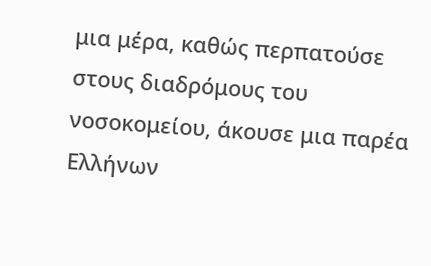μια μέρα, καθώς περπατούσε στους διαδρόμους του νοσοκομείου, άκουσε μια παρέα Ελλήνων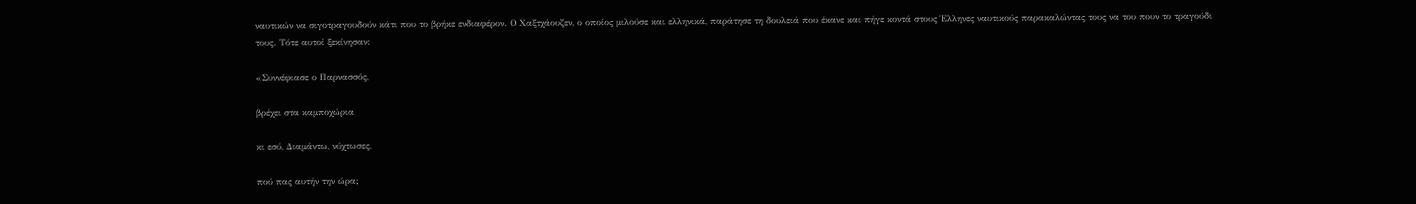ναυτικών να σιγοτραγουδούν κάτι που το βρήκε ενδιαφέρον. Ο Χαξτχάουζεν, ο οποίος μιλούσε και ελληνικά, παράτησε τη δουλειά που έκανε και πήγε κοντά στους Έλληνες ναυτικούς παρακαλώντας τους να του πουν το τραγούδι τους. Τότε αυτοί ξεκίνησαν:

«Συννέφιασε ο Παρνασσός,

βρέχει στα καμποχώρια

κι εσύ, Διαμάντω, νύχτωσες,

πού πας αυτήν την ώρα;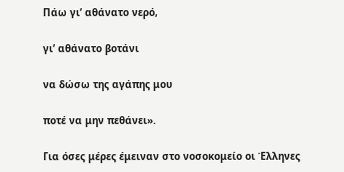Πάω γι’ αθάνατο νερό,

γι’ αθάνατο βοτάνι

να δώσω της αγάπης μου

ποτέ να μην πεθάνει».

Για όσες μέρες έμειναν στο νοσοκομείο οι Έλληνες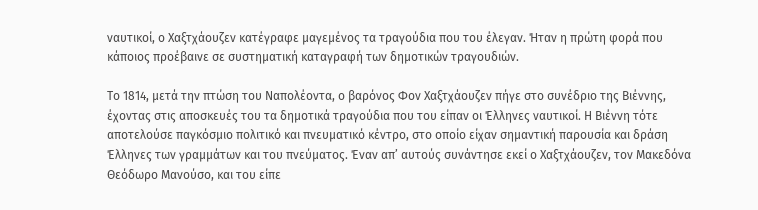ναυτικοί, ο Χαξτχάουζεν κατέγραφε μαγεμένος τα τραγούδια που του έλεγαν. Ήταν η πρώτη φορά που κάποιος προέβαινε σε συστηματική καταγραφή των δημοτικών τραγουδιών.

Το 1814, μετά την πτώση του Ναπολέοντα, ο βαρόνος Φον Χαξτχάουζεν πήγε στο συνέδριο της Βιέννης, έχοντας στις αποσκευές του τα δημοτικά τραγούδια που του είπαν οι Έλληνες ναυτικοί. Η Βιέννη τότε αποτελούσε παγκόσμιο πολιτικό και πνευματικό κέντρο, στο οποίο είχαν σημαντική παρουσία και δράση Έλληνες των γραμμάτων και του πνεύματος. Έναν απ’ αυτούς συνάντησε εκεί ο Χαξτχάουζεν, τον Μακεδόνα Θεόδωρο Μανούσο, και του είπε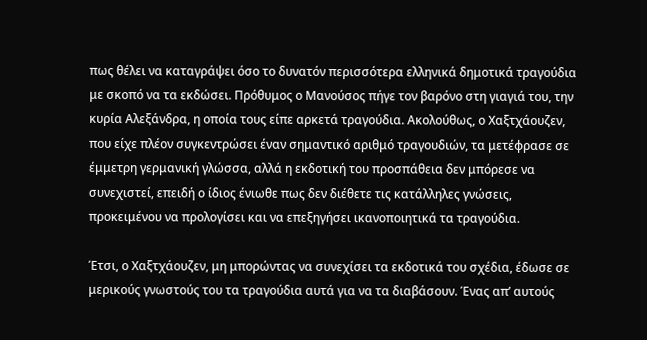πως θέλει να καταγράψει όσο το δυνατόν περισσότερα ελληνικά δημοτικά τραγούδια με σκοπό να τα εκδώσει. Πρόθυμος ο Μανούσος πήγε τον βαρόνο στη γιαγιά του, την κυρία Αλεξάνδρα, η οποία τους είπε αρκετά τραγούδια. Ακολούθως, ο Χαξτχάουζεν, που είχε πλέον συγκεντρώσει έναν σημαντικό αριθμό τραγουδιών, τα μετέφρασε σε έμμετρη γερμανική γλώσσα, αλλά η εκδοτική του προσπάθεια δεν μπόρεσε να συνεχιστεί, επειδή ο ίδιος ένιωθε πως δεν διέθετε τις κατάλληλες γνώσεις, προκειμένου να προλογίσει και να επεξηγήσει ικανοποιητικά τα τραγούδια.

Έτσι, ο Χαξτχάουζεν, μη μπορώντας να συνεχίσει τα εκδοτικά του σχέδια, έδωσε σε μερικούς γνωστούς του τα τραγούδια αυτά για να τα διαβάσουν. Ένας απ’ αυτούς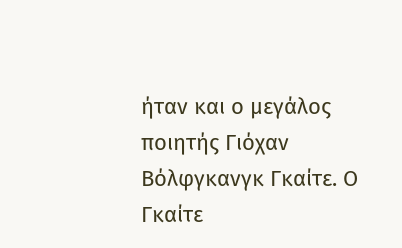ήταν και ο μεγάλος ποιητής Γιόχαν Βόλφγκανγκ Γκαίτε. Ο Γκαίτε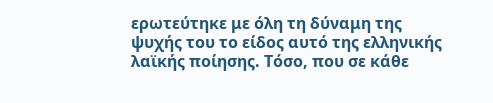ερωτεύτηκε με όλη τη δύναμη της ψυχής του το είδος αυτό της ελληνικής λαϊκής ποίησης. Τόσο, που σε κάθε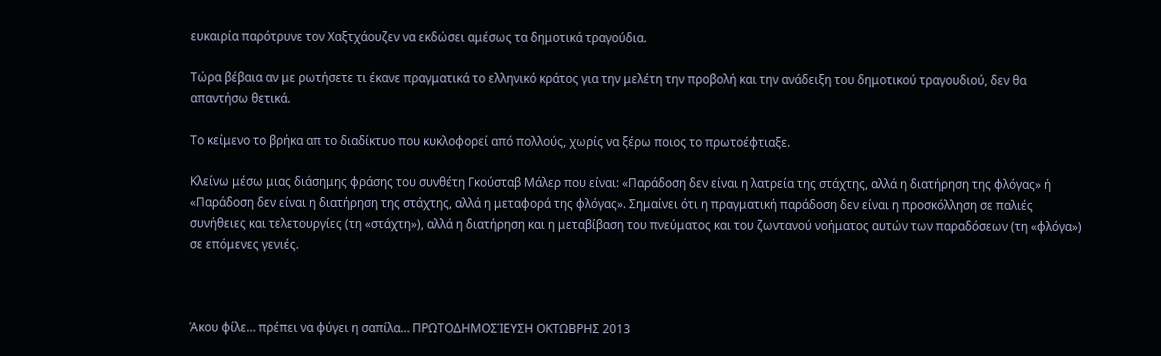ευκαιρία παρότρυνε τον Χαξτχάουζεν να εκδώσει αμέσως τα δημοτικά τραγούδια.

Τώρα βέβαια αν με ρωτήσετε τι έκανε πραγματικά το ελληνικό κράτος για την μελέτη την προβολή και την ανάδειξη του δημοτικού τραγουδιού, δεν θα απαντήσω θετικά.

Το κείμενο το βρήκα απ το διαδίκτυο που κυκλοφορεί από πολλούς, χωρίς να ξέρω ποιος το πρωτοέφτιαξε.

Κλείνω μέσω μιας διάσημης φράσης του συνθέτη Γκούσταβ Μάλερ που είναι: «Παράδοση δεν είναι η λατρεία της στάχτης, αλλά η διατήρηση της φλόγας» ή «Παράδοση δεν είναι η διατήρηση της στάχτης, αλλά η μεταφορά της φλόγας». Σημαίνει ότι η πραγματική παράδοση δεν είναι η προσκόλληση σε παλιές συνήθειες και τελετουργίες (τη «στάχτη»), αλλά η διατήρηση και η μεταβίβαση του πνεύματος και του ζωντανού νοήματος αυτών των παραδόσεων (τη «φλόγα») σε επόμενες γενιές.



Άκου φίλε… πρέπει να φύγει η σαπίλα… ΠΡΩΤΟΔΗΜΟΣΊΕΥΣΗ ΟΚΤΩΒΡΗΣ 2013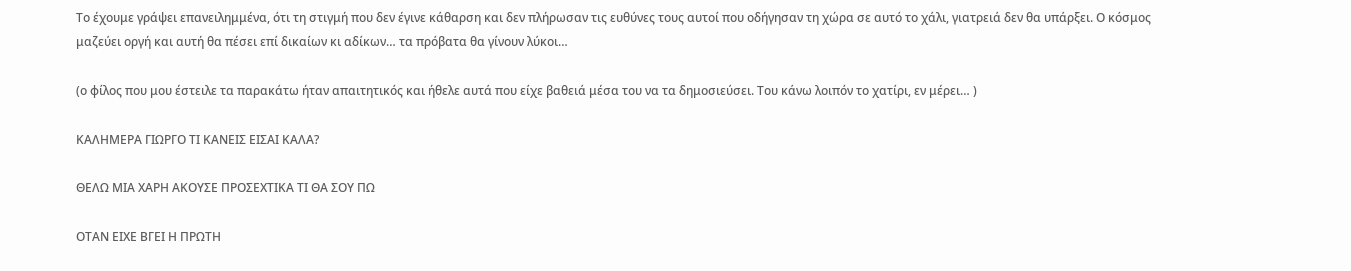Το έχουμε γράψει επανειλημμένα, ότι τη στιγμή που δεν έγινε κάθαρση και δεν πλήρωσαν τις ευθύνες τους αυτοί που οδήγησαν τη χώρα σε αυτό το χάλι, γιατρειά δεν θα υπάρξει. Ο κόσμος μαζεύει οργή και αυτή θα πέσει επί δικαίων κι αδίκων… τα πρόβατα θα γίνουν λύκοι…

(ο φίλος που μου έστειλε τα παρακάτω ήταν απαιτητικός και ήθελε αυτά που είχε βαθειά μέσα του να τα δημοσιεύσει. Του κάνω λοιπόν το χατίρι, εν μέρει… )

ΚΑΛΗΜΕΡΑ ΓΙΩΡΓΟ ΤΙ ΚΑΝΕΙΣ ΕΙΣΑΙ ΚΑΛΑ?

ΘΕΛΩ ΜΙΑ ΧΑΡΗ ΑΚΟΥΣΕ ΠΡΟΣΕΧΤΙΚΑ ΤΙ ΘΑ ΣΟΥ ΠΩ

ΟΤΑΝ ΕΙΧΕ ΒΓΕΙ Η ΠΡΩΤΗ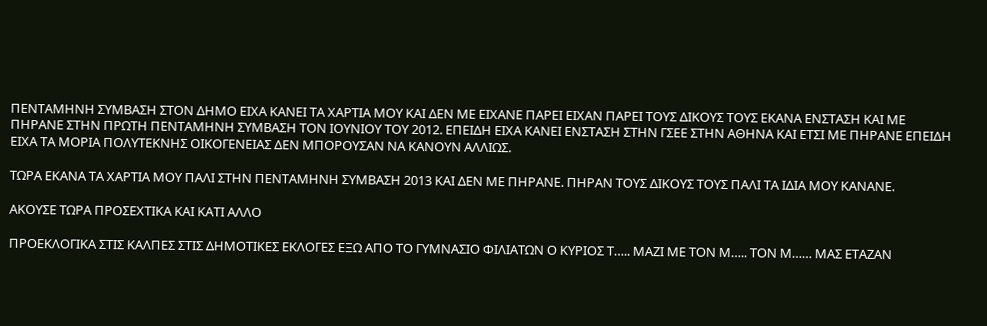ΠΕΝΤΑΜΗΝΗ ΣΥΜΒΑΣΗ ΣΤΟΝ ΔΗΜΟ ΕΙΧΑ ΚΑΝΕΙ ΤΑ ΧΑΡΤΙΑ ΜΟΥ ΚΑΙ ΔΕΝ ΜΕ ΕΙΧΑΝΕ ΠΑΡΕΙ ΕΙΧΑΝ ΠΑΡΕΙ ΤΟΥΣ ΔΙΚΟΥΣ ΤΟΥΣ ΕΚΑΝΑ ΕΝΣΤΑΣΗ ΚΑΙ ΜΕ ΠΗΡΑΝΕ ΣΤΗΝ ΠΡΩΤΗ ΠΕΝΤΑΜΗΝΗ ΣΥΜΒΑΣΗ ΤΟΝ ΙΟΥΝΙΟΥ ΤΟΥ 2012. ΕΠΕΙΔΗ ΕΙΧΑ ΚΑΝΕΙ ΕΝΣΤΑΣΗ ΣΤΗΝ ΓΣΕΕ ΣΤΗΝ ΑΘΗΝΑ ΚΑΙ ΕΤΣΙ ΜΕ ΠΗΡΑΝΕ ΕΠΕΙΔΗ ΕΙΧΑ ΤΑ ΜΟΡΙΑ ΠΟΛΥΤΕΚΝΗΣ ΟΙΚΟΓΕΝΕΙΑΣ ΔΕΝ ΜΠΟΡΟΥΣΑΝ ΝΑ ΚΑΝΟΥΝ ΑΛΛΙΩΣ.

ΤΩΡΑ ΕΚΑΝΑ ΤΑ ΧΑΡΤΙΑ ΜΟΥ ΠΑΛΙ ΣΤΗΝ ΠΕΝΤΑΜΗΝΗ ΣΥΜΒΑΣΗ 2013 ΚΑΙ ΔΕΝ ΜΕ ΠΗΡΑΝΕ. ΠΗΡΑΝ ΤΟΥΣ ΔΙΚΟΥΣ ΤΟΥΣ ΠΑΛΙ ΤΑ ΙΔΙΑ ΜΟΥ ΚΑΝΑΝΕ.

ΑΚΟΥΣΕ ΤΩΡΑ ΠΡΟΣΕΧΤΙΚΑ ΚΑΙ ΚΑΤΙ ΑΛΛΟ

ΠΡΟΕΚΛΟΓΙΚΑ ΣΤΙΣ ΚΑΛΠΕΣ ΣΤΙΣ ΔΗΜΟΤΙΚΕΣ ΕΚΛΟΓΕΣ ΕΞΩ ΑΠΟ ΤΟ ΓΥΜΝΑΣΙΟ ΦΙΛΙΑΤΩΝ Ο ΚΥΡΙΟΣ Τ….. ΜΑΖΙ ΜΕ ΤΟΝ Μ….. ΤΟΝ Μ…… ΜΑΣ ΕΤΑΖΑΝ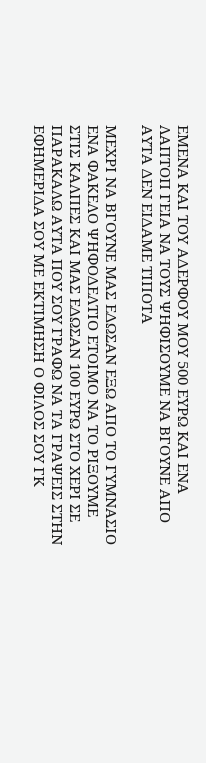ΕΜΕΝΑ ΚΑΙ ΤΟΥ ΑΔΕΡΦΟΥ ΜΟΥ 500 ΕΥΡΩ ΚΑΙ ΕΝΑ ΛΑΠΤΟΠ ΓΕΙΑ ΝΑ ΤΟΥΣ ΨΗΦΙΣΟΥΜΕ ΝΑ ΒΓΟΥΝΕ ΑΠΟ ΑΥΤΑ ΔΕΝ ΕΙΔΑΜΕ ΤΙΠΟΤΑ

ΜΕΧΡΙ ΝΑ ΒΓΟΥΝΕ ΜΑΣ ΕΔΩΣΑΝ ΕΞΩ ΑΠΟ ΤΟ ΓΥΜΝΑΣΙΟ ΕΝΑ ΦΑΚΕΛΟ ΨΗΦΟΔΕΛΤΙΟ ΕΤΟΙΜΟ ΝΑ ΤΟ ΡΙΞΟΥΜΕ ΣΤΙΣ ΚΑΛΠΕΣ ΚΑΙ ΜΑΣ ΕΔΩΣΑΝ 100 ΕΥΡΩ ΣΤΟ ΧΕΡΙ ΣΕ ΠΑΡΑΚΑΛΩ ΑΥΤΑ ΠΟΥ ΣΟΥ ΓΡΑΦΩ ΝΑ ΤΑ ΓΡΑΨΕΙΣ ΣΤΗΝ ΕΦΗΜΕΡΙΔΑ ΣΟΥ ΜΕ ΕΚΤΙΜΗΣΗ Ο ΦΙΛΟΣ ΣΟΥ ΓΚ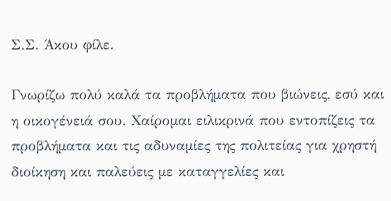Σ.Σ. Άκου φίλε.

Γνωρίζω πολύ καλά τα προβλήματα που βιώνεις, εσύ και η οικογένειά σου. Χαίρομαι ειλικρινά που εντοπίζεις τα προβλήματα και τις αδυναμίες της πολιτείας για χρηστή διοίκηση και παλεύεις με καταγγελίες και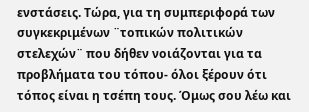ενστάσεις. Τώρα, για τη συμπεριφορά των συγκεκριμένων ¨τοπικών πολιτικών στελεχών¨ που δήθεν νοιάζονται για τα προβλήματα του τόπου- όλοι ξέρουν ότι  τόπος είναι η τσέπη τους. Όμως σου λέω και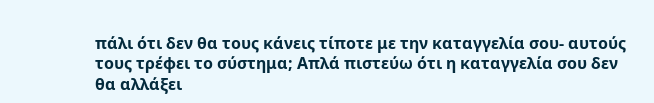πάλι ότι δεν θα τους κάνεις τίποτε με την καταγγελία σου- αυτούς τους τρέφει το σύστημα; Απλά πιστεύω ότι η καταγγελία σου δεν θα αλλάξει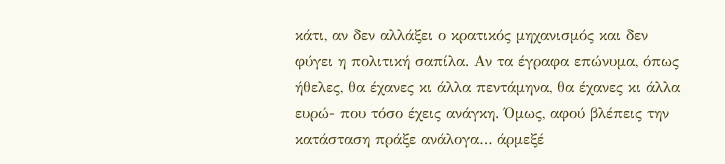κάτι, αν δεν αλλάξει ο κρατικός μηχανισμός και δεν φύγει η πολιτική σαπίλα. Αν τα έγραφα επώνυμα, όπως ήθελες, θα έχανες κι άλλα πεντάμηνα, θα έχανες κι άλλα ευρώ- που τόσο έχεις ανάγκη. Όμως, αφού βλέπεις την κατάσταση πράξε ανάλογα… άρμεξέ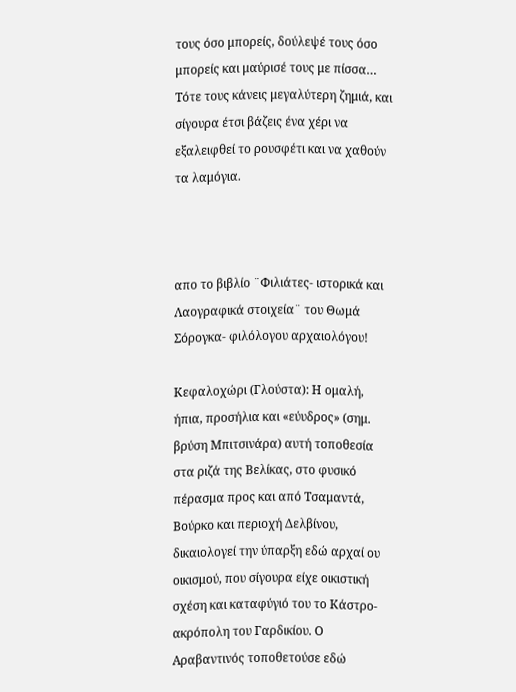τους όσο μπορείς, δούλεψέ τους όσο μπορείς και μαύρισέ τους με πίσσα… Τότε τους κάνεις μεγαλύτερη ζημιά, και σίγουρα έτσι βάζεις ένα χέρι να εξαλειφθεί το ρουσφέτι και να χαθούν τα λαμόγια.



απο το βιβλίο ¨Φιλιάτες- ιστορικά και Λαογραφικά στοιχεία¨ του Θωμά Σόρογκα- φιλόλογου αρχαιολόγου!

Κεφαλοχώρι (Γλούστα): Η ομαλή, ήπια, προσήλια και «εύυδρος» (σημ. βρύση Μπιτσινάρα) αυτή τοποθεσία στα ριζά της Βελίκας, στο φυσικό πέρασμα προς και από Τσαμαντά, Βούρκο και περιοχή Δελβίνου, δικαιολογεί την ύπαρξη εδώ αρχαί ου οικισμού, που σίγουρα είχε οικιστική σχέση και καταφύγιό του το Κάστρο-ακρόπολη του Γαρδικίου. Ο Αραβαντινός τοποθετούσε εδώ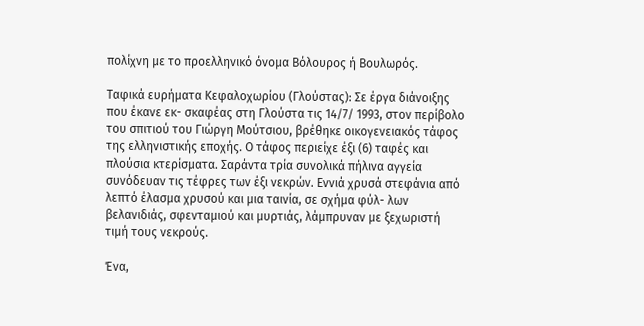πολίχνη με το προελληνικό όνομα Βόλουρος ή Βουλωρός.

Ταφικά ευρήματα Κεφαλοχωρίου (Γλούστας): Σε έργα διάνοιξης που έκανε εκ- σκαφέας στη Γλούστα τις 14/7/ 1993, στον περίβολο του σπιτιού του Γιώργη Μούτσιου, βρέθηκε οικογενειακός τάφος της ελληνιστικής εποχής. Ο τάφος περιείχε έξι (6) ταφές και πλούσια κτερίσματα. Σαράντα τρία συνολικά πήλινα αγγεία συνόδευαν τις τέφρες των έξι νεκρών. Εννιά χρυσά στεφάνια από λεπτό έλασμα χρυσού και μια ταινία, σε σχήμα φύλ- λων βελανιδιάς, σφενταμιού και μυρτιάς, λάμπρυναν με ξεχωριστή τιμή τους νεκρούς.

Ένα,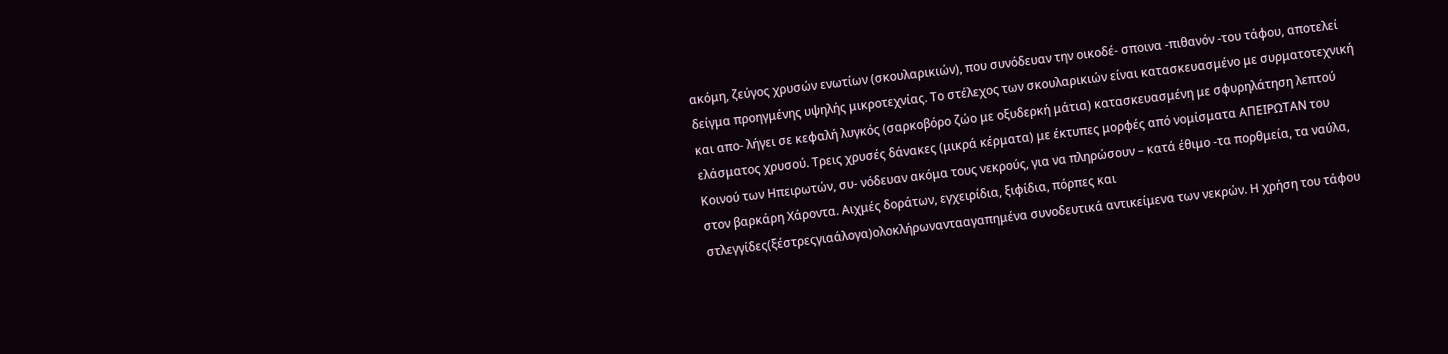ακόμη, ζεύγος χρυσών ενωτίων (σκουλαρικιών), που συνόδευαν την οικοδέ- σποινα -πιθανόν -του τάφου, αποτελεί δείγμα προηγμένης υψηλής μικροτεχνίας. Το στέλεχος των σκουλαρικιών είναι κατασκευασμένο με συρματοτεχνική και απο- λήγει σε κεφαλή λυγκός (σαρκοβόρο ζώο με οξυδερκή μάτια) κατασκευασμένη με σφυρηλάτηση λεπτού ελάσματος χρυσού. Τρεις χρυσές δάνακες (μικρά κέρματα) με έκτυπες μορφές από νομίσματα ΑΠΕΙΡΩΤΑΝ του Κοινού των Ηπειρωτών, συ- νόδευαν ακόμα τους νεκρούς, για να πληρώσουν – κατά έθιμο -τα πορθμεία, τα ναύλα, στον βαρκάρη Χάροντα. Αιχμές δοράτων, εγχειρίδια, ξιφίδια, πόρπες και στλεγγίδες(ξέστρεςγιαάλογα)ολοκλήρωναντααγαπημένα συνοδευτικά αντικείμενα των νεκρών. Η χρήση του τάφου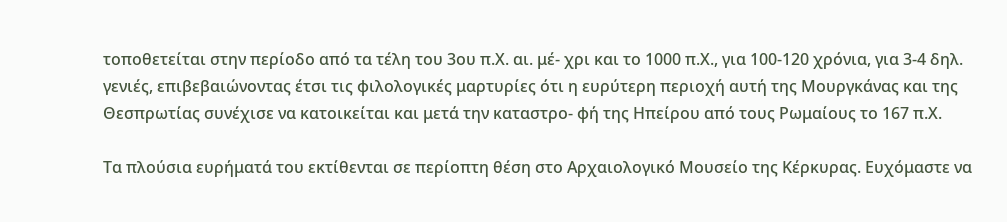τοποθετείται στην περίοδο από τα τέλη του 3ου π.Χ. αι. μέ- χρι και το 1000 π.Χ., για 100-120 χρόνια, για 3-4 δηλ. γενιές, επιβεβαιώνοντας έτσι τις φιλολογικές μαρτυρίες ότι η ευρύτερη περιοχή αυτή της Μουργκάνας και της Θεσπρωτίας συνέχισε να κατοικείται και μετά την καταστρο- φή της Ηπείρου από τους Ρωμαίους το 167 π.Χ.

Τα πλούσια ευρήματά του εκτίθενται σε περίοπτη θέση στο Αρχαιολογικό Μουσείο της Κέρκυρας. Ευχόμαστε να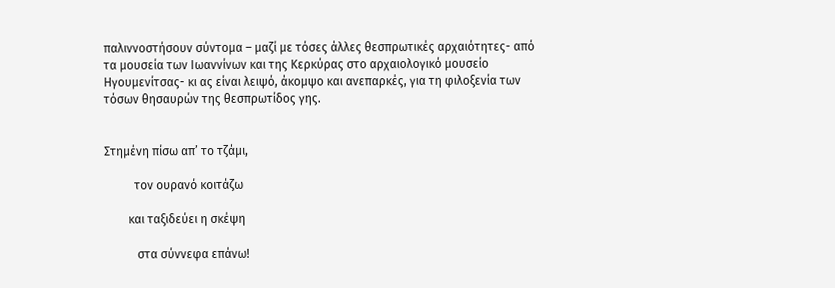παλιννοστήσουν σύντομα – μαζί με τόσες άλλες θεσπρωτικές αρχαιότητες- από τα μουσεία των Ιωαννίνων και της Κερκύρας στο αρχαιολογικό μουσείο Ηγουμενίτσας- κι ας είναι λειψό, άκομψο και ανεπαρκές, για τη φιλοξενία των τόσων θησαυρών της θεσπρωτίδος γης.


Στημένη πίσω απ’ το τζάμι,

          τον ουρανό κοιτάζω

        και ταξιδεύει η σκέψη

           στα σύννεφα επάνω!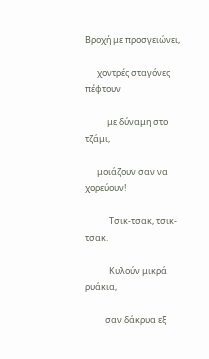Βροχή με προσγειώνει,

      χοντρές σταγόνες πέφτουν

           με δύναμη στο τζάμι,

      μοιάζουν σαν να χορεύουν!

            Τσικ-τσακ, τσικ-τσακ.

            Κυλούν μικρά ρυάκια,

          σαν δάκρυα εξ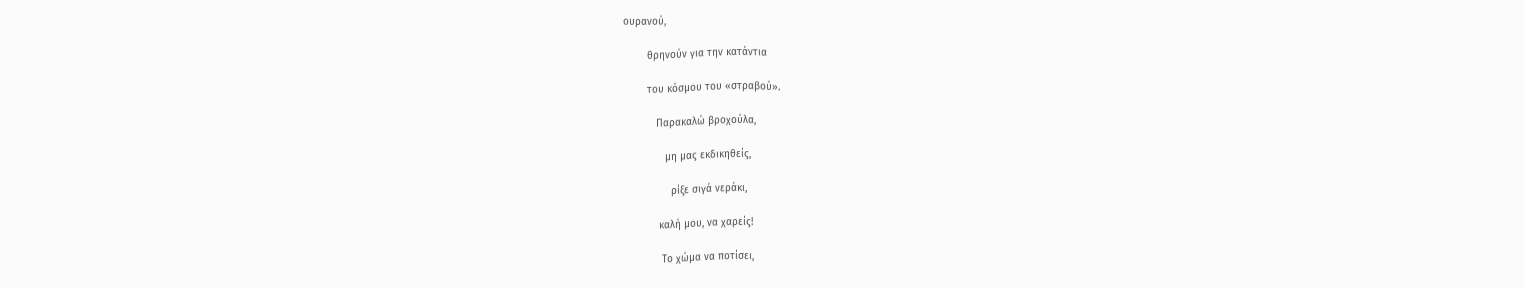ουρανού,

        θρηνούν για την κατάντια

        του κόσμου του «στραβού».

           Παρακαλώ βροχούλα,

              μη μας εκδικηθείς,

                ρίξε σιγά νεράκι,

            καλή μου, να χαρείς!

             Το χώμα να ποτίσει,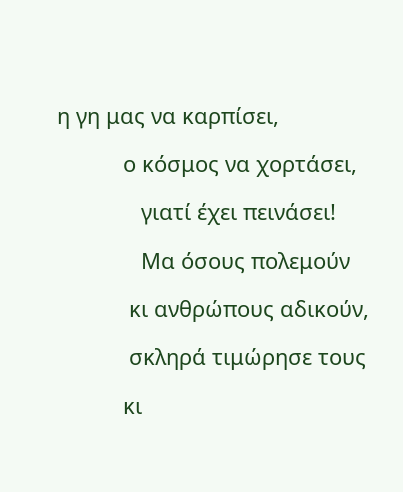η γη μας να καρπίσει,

           ο κόσμος να χορτάσει,

              γιατί έχει πεινάσει!

              Μα όσους πολεμούν

            κι ανθρώπους αδικούν,

            σκληρά τιμώρησε τους

           κι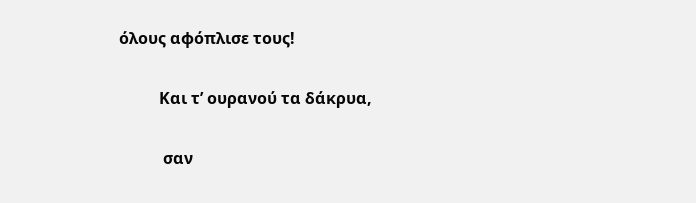όλους αφόπλισε τους!

          Και τ’ ουρανού τα δάκρυα,

           σαν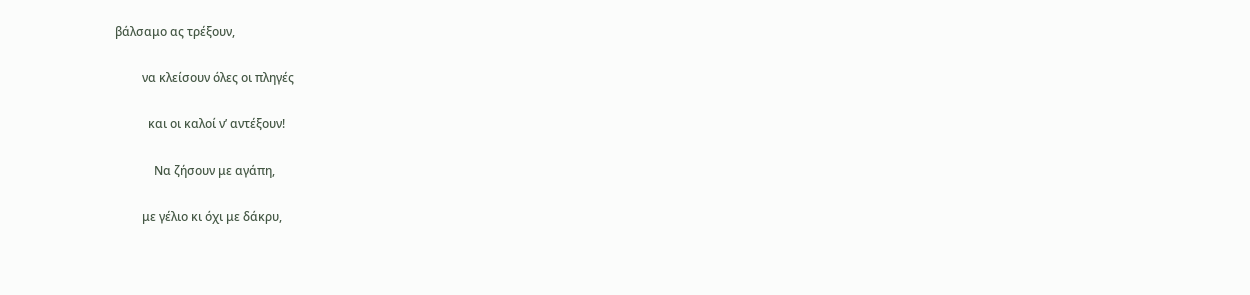βάλσαμο ας τρέξουν,

         να κλείσουν όλες οι πληγές

           και οι καλοί ν’ αντέξουν!

             Να ζήσουν με αγάπη,

         με γέλιο κι όχι με δάκρυ,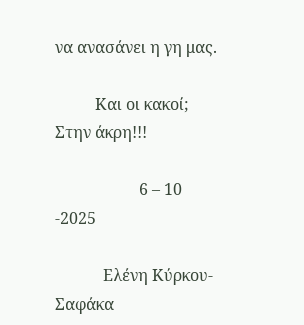να ανασάνει η γη μας.

          Και οι κακοί; Στην άκρη!!!

                     6 – 10 -2025

            Ελένη Κύρκου-Σαφάκα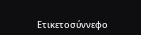Ετικετοσύννεφο